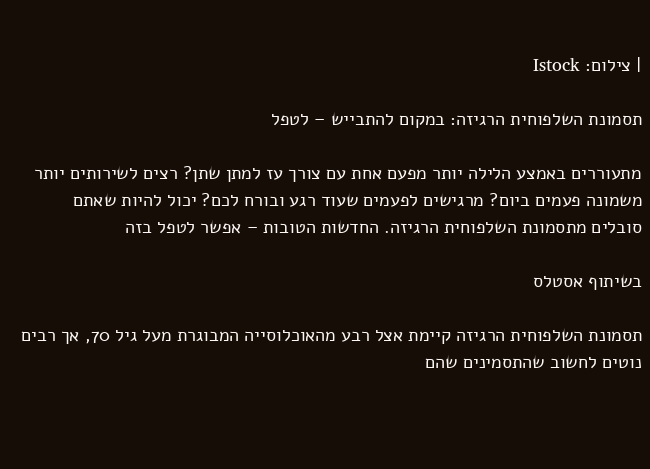| צילום: Istock

תסמונת השלפוחית הרגיזה: במקום להתבייש – לטפל

מתעוררים באמצע הלילה יותר מפעם אחת עם צורך עז למתן שתן? רצים לשירותים יותר משמונה פעמים ביום? מרגישים לפעמים שעוד רגע ובורח לכם? יכול להיות שאתם סובלים מתסמונת השלפוחית הרגיזה. החדשות הטובות – אפשר לטפל בזה

בשיתוף אסטלס

תסמונת השלפוחית הרגיזה קיימת אצל רבע מהאוכלוסייה המבוגרת מעל גיל 70, אך רבים נוטים לחשוב שהתסמינים שהם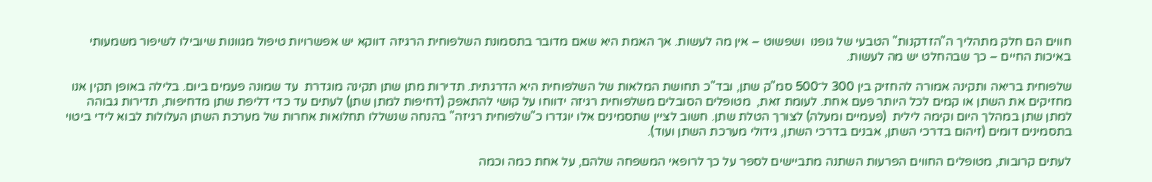חווים הם חלק מתהליך ה"הזדקנות" הטבעי של גופנו  ושפשוט – אין מה לעשות. אך האמת היא שאם מדובר בתסמונת השלפוחית הרגיזה דווקא יש אפשרויות טיפול מגוונות שיובילו לשיפור משמעותי באיכות החיים – כך שבהחלט יש מה לעשות.

שלפוחית בריאה ותקינה אמורה להחזיק בין 300 ל־500 סמ"ק שתן, ובד"כ תחושת המלאות של השלפוחית היא הדרגתית. תדירות מתן שתן תקינה מוגדרת  עד שמונה פעמים ביום. בלילה באופן תקין אנו מחזיקים את השתן או קמים לכל היותר פעם אחת. לעומת זאת,  מטופלים הסובלים משלפוחית רגיזה ידווחו על קושי להתאפק (דחיפות למתן שתן) לעתים עד כדי דליפת שתן מדחיפות, תדירות גבוהה למתן שתן במהלך היום וקימה לילית  (פעמיים ומעלה) לצורך הטלת שתן. חשוב לציין שתסמינים אלו יוגדרו כ"שלפוחית רגיזה" בהנחה שנשללו תחלואות אחרות של מערכת השתן העלולות לבוא לידי ביטוי בתסמינים דומים (זיהום בדרכי השתן, אבנים בדרכי השתן, גידולי מערכת השתן ועוד).

לעתים קרובות, מטופלים החווים הפרעות השתנה מתביישים לספר על כך לרופאי המשפחה שלהם, על אחת כמה וכמה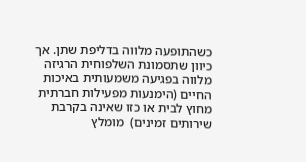כשהתופעה מלווה בדליפת שתן. אך כיוון שתסמונת השלפוחית הרגיזה מלווה בפגיעה משמעותית באיכות החיים (הימנעות מפעילות חברתית מחוץ לבית או כזו שאינה בקרבת שירותים זמינים)  מומלץ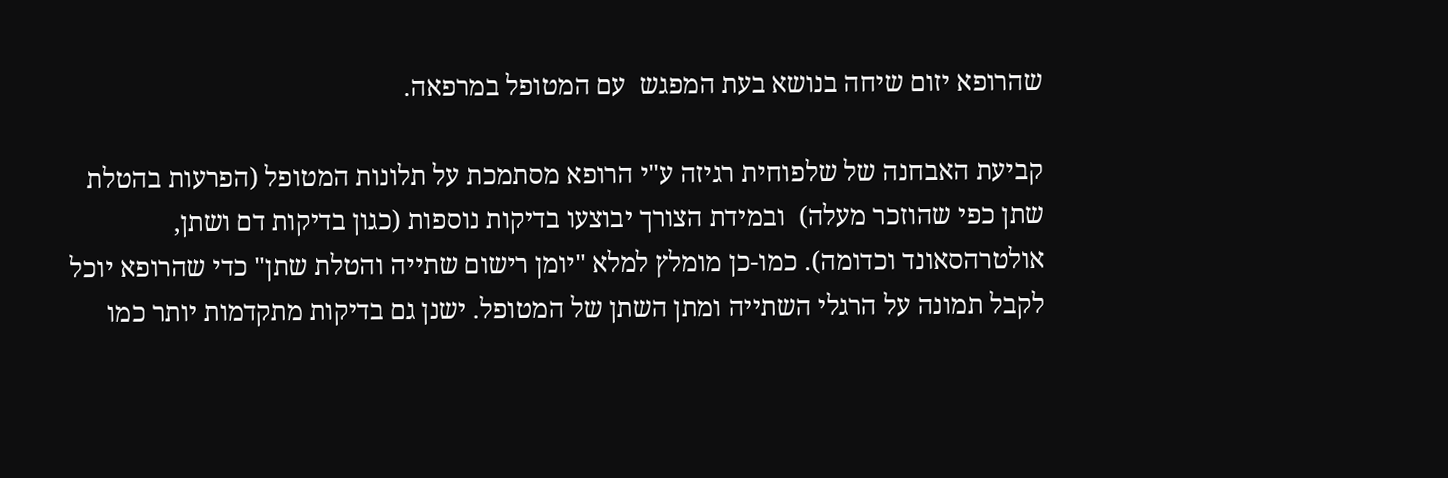שהרופא יזום שיחה בנושא בעת המפגש  עם המטופל במרפאה.

קביעת האבחנה של שלפוחית רגיזה ע"י הרופא מסתמכת על תלונות המטופל (הפרעות בהטלת שתן כפי שהוזכר מעלה)  ובמידת הצורך יבוצעו בדיקות נוספות (כגון בדיקות דם ושתן, אולטרהסאונד וכדומה). כמו-כן מומלץ למלא "יומן רישום שתייה והטלת שתן" כדי שהרופא יוכל לקבל תמונה על הרגלי השתייה ומתן השתן של המטופל. ישנן גם בדיקות מתקדמות יותר כמו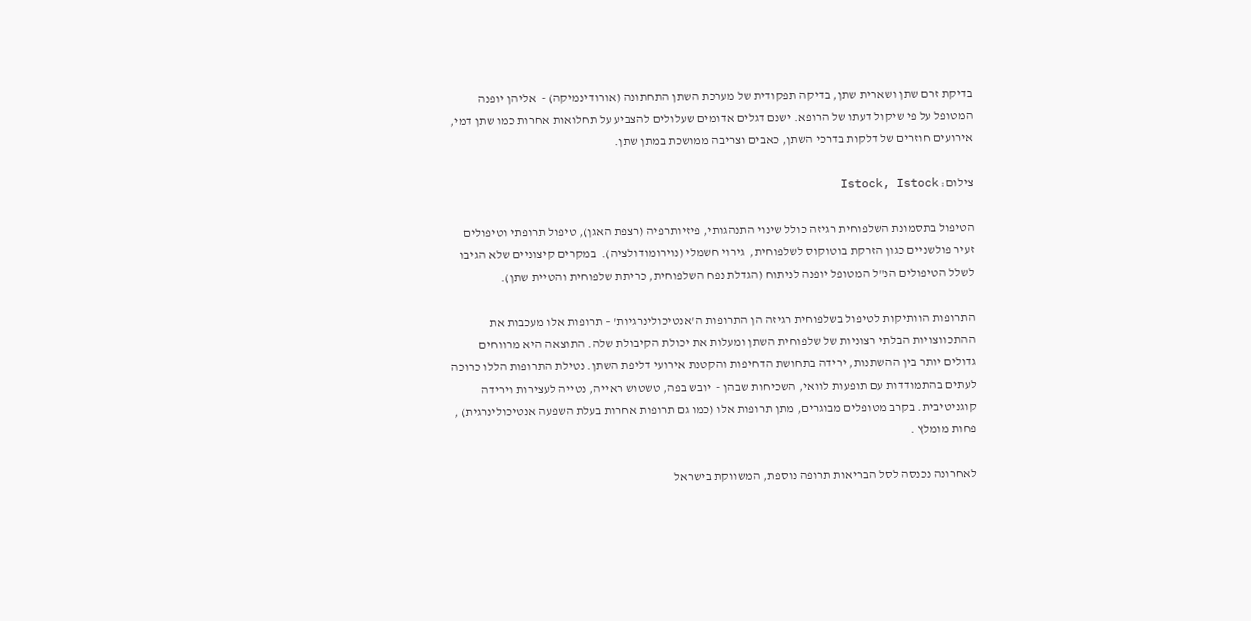בדיקת זרם שתן ושארית שתן, בדיקה תפקודית של מערכת השתן התחתונה (אורודינמיקה) -  אליהן יופנה המטופל על פי שיקול דעתו של הרופא. ישנם דגלים אדומים שעלולים להצביע על תחלואות אחרות כמו שתן דמי, אירועים חוזרים של דלקות בדרכי השתן, כאבים וצריבה ממושכת במתן שתן.

צילום: Istock, Istock

הטיפול בתסמונת השלפוחית רגיזה כולל שינוי התנהגותי, פיזיותרפיה (רצפת האגן), טיפול תרופתי וטיפולים זעיר פולשניים כגון הזרקת בוטוקוס לשלפוחית,  גירוי חשמלי (נוירומודולציה).  במקרים קיצוניים שלא הגיבו לשלל הטיפולים הנ"ל המטופל יופנה לניתוח (הגדלת נפח השלפוחית, כריתת שלפוחית והטיית שתן).

התרופות הוותיקות לטיפול בשלפוחית רגיזה הן התרופות ה'אנטיכולינרגיות' – תרופות אלו מעכבות את ההתכווצויות הבלתי רצוניות של שלפוחית השתן ומעלות את יכולת הקיבולת שלה. התוצאה היא מרווחים גדולים יותר בין ההשתנות, ירידה בתחושת הדחיפות והקטנת אירועי דליפת השתן. נטילת התרופות הללו כרוכה לעתים בהתמודדות עם תופעות לוואי, השכיחות שבהן -  יובש בפה, טשטוש ראייה, נטייה לעצירות וירידה קוגניטיבית. בקרב מטופלים מבוגרים, מתן תרופות אלו (כמו גם תרופות אחרות בעלת השפעה אנטיכולינרגית) , פחות מומלץ .

לאחרונה נכנסה לסל הבריאות תרופה נוספת, המשווקת בישראל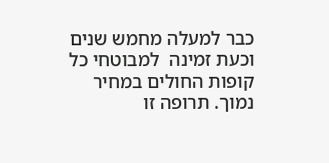כבר למעלה מחמש שנים וכעת זמינה  למבוטחי כל קופות החולים במחיר נמוך. תרופה זו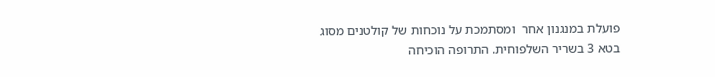פועלת במנגנון אחר  ומסתמכת על נוכחות של קולטנים מסוג בטא 3 בשריר השלפוחית. התרופה הוכיחה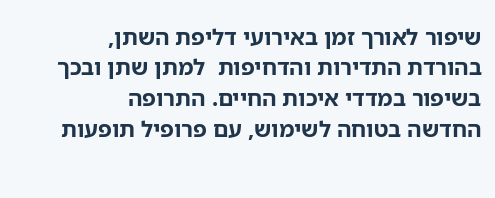שיפור לאורך זמן באירועי דליפת השתן, בהורדת התדירות והדחיפות  למתן שתן ובכך בשיפור במדדי איכות החיים. התרופה החדשה בטוחה לשימוש, עם פרופיל תופעות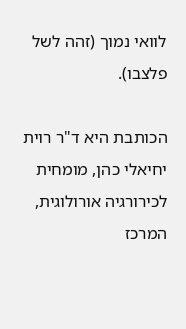לוואי נמוך (זהה לשל פלצבו).

הכותבת היא ד"ר רוית יחיאלי כהן, מומחית לכירורגיה אורולוגית, המרכז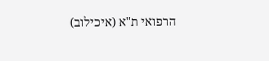הרפואי ת"א (איכילוב)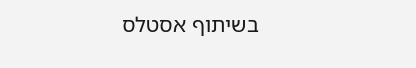בשיתוף אסטלס